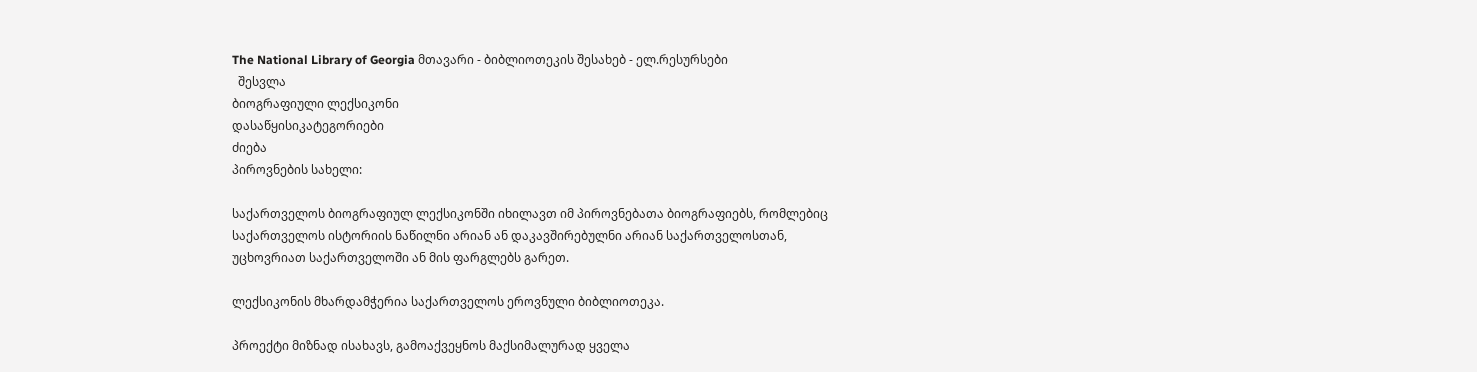The National Library of Georgia მთავარი - ბიბლიოთეკის შესახებ - ელ.რესურსები
  შესვლა
ბიოგრაფიული ლექსიკონი
დასაწყისიკატეგორიები
ძიება
პიროვნების სახელი:

საქართველოს ბიოგრაფიულ ლექსიკონში იხილავთ იმ პიროვნებათა ბიოგრაფიებს, რომლებიც საქართველოს ისტორიის ნაწილნი არიან ან დაკავშირებულნი არიან საქართველოსთან, უცხოვრიათ საქართველოში ან მის ფარგლებს გარეთ.

ლექსიკონის მხარდამჭერია საქართველოს ეროვნული ბიბლიოთეკა.

პროექტი მიზნად ისახავს, გამოაქვეყნოს მაქსიმალურად ყველა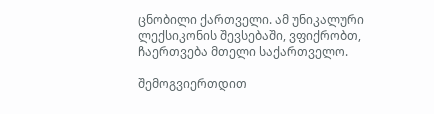ცნობილი ქართველი. ამ უნიკალური ლექსიკონის შევსებაში, ვფიქრობთ, ჩაერთვება მთელი საქართველო.

შემოგვიერთდით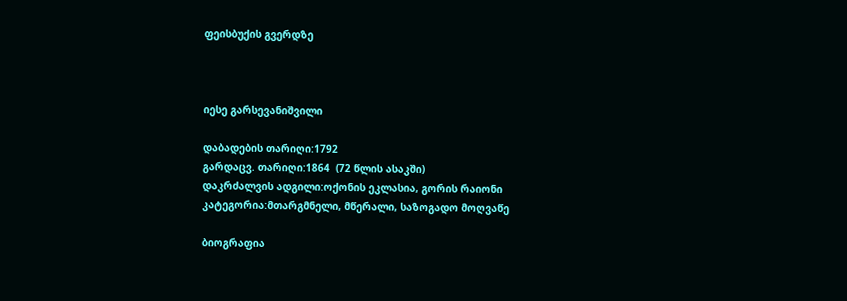ფეისბუქის გვერდზე



იესე გარსევანიშვილი

დაბადების თარიღი:1792
გარდაცვ. თარიღი:1864  (72 წლის ასაკში)
დაკრძალვის ადგილი:ოქონის ეკლასია, გორის რაიონი
კატეგორია:მთარგმნელი, მწერალი, საზოგადო მოღვაწე

ბიოგრაფია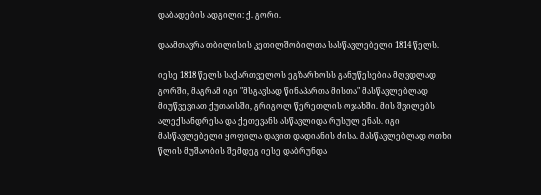დაბადების ადგილი: ქ. გორი.

დაამთავრა თბილისის კეთილშობილთა სასწავლებელი 1814 წელს.

იესე 1818 წელს საქართველოს ეგზარხოსს განუწესებია მღვდლად გორში, მაგრამ იგი "მსგავსად წინაპართა მისთა" მასწავლებლად მიუწვევიათ ქუთაისში, გრიგოლ წერეთლის ოჯახში. მის შვილებს ალექსანდრესა და ქეთევანს ასწავლიდა რუსულ ენას. იგი მასწავლებელი ყოფილა დავით დადიანის ძისა. მასწავლებლად ოთხი წლის მუშაობის შემდეგ იესე დაბრუნდა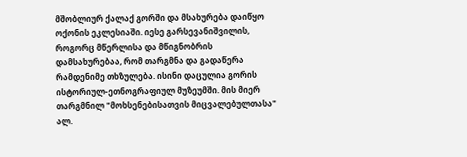მშობლიურ ქალაქ გორში და მსახურება დაიწყო ოქონის ეკლესიაში. იესე გარსევანიშვილის, როგორც მწერლისა და მწიგნობრის დამსახურებაა, რომ თარგმნა და გადაწერა რამდენიმე თხზულება. ისინი დაცულია გორის ისტორიულ-ეთნოგრაფიულ მუზეუმში. მის მიერ თარგმნილ "მოხსენებისათვის მიცვალებულთასა" ალ.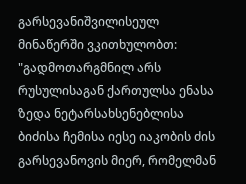გარსევანიშვილისეულ მინაწერში ვკითხულობთ: "გადმოთარგმნილ არს რუსულისაგან ქართულსა ენასა ზედა ნეტარსახსენებლისა ბიძისა ჩემისა იესე იაკობის ძის გარსევანოვის მიერ, რომელმან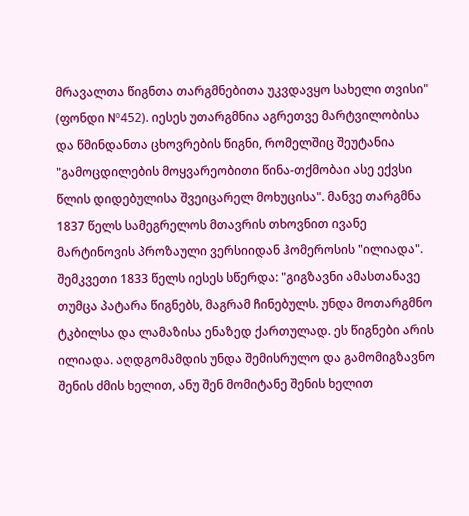მრავალთა წიგნთა თარგმნებითა უკვდავყო სახელი თვისი" (ფონდი Nº452). იესეს უთარგმნია აგრეთვე მარტვილობისა და წმინდანთა ცხოვრების წიგნი, რომელშიც შეუტანია "გამოცდილების მოყვარეობითი წინა-თქმობაი ასე ექვსი წლის დიდებულისა შვეიცარელ მოხუცისა". მანვე თარგმნა 1837 წელს სამეგრელოს მთავრის თხოვნით ივანე მარტინოვის პროზაული ვერსიიდან ჰომეროსის "ილიადა". შემკვეთი 1833 წელს იესეს სწერდა: "გიგზავნი ამასთანავე თუმცა პატარა წიგნებს, მაგრამ ჩინებულს. უნდა მოთარგმნო ტკბილსა და ლამაზისა ენაზედ ქართულად. ეს წიგნები არის ილიადა. აღდგომამდის უნდა შემისრულო და გამომიგზავნო შენის ძმის ხელით, ანუ შენ მომიტანე შენის ხელით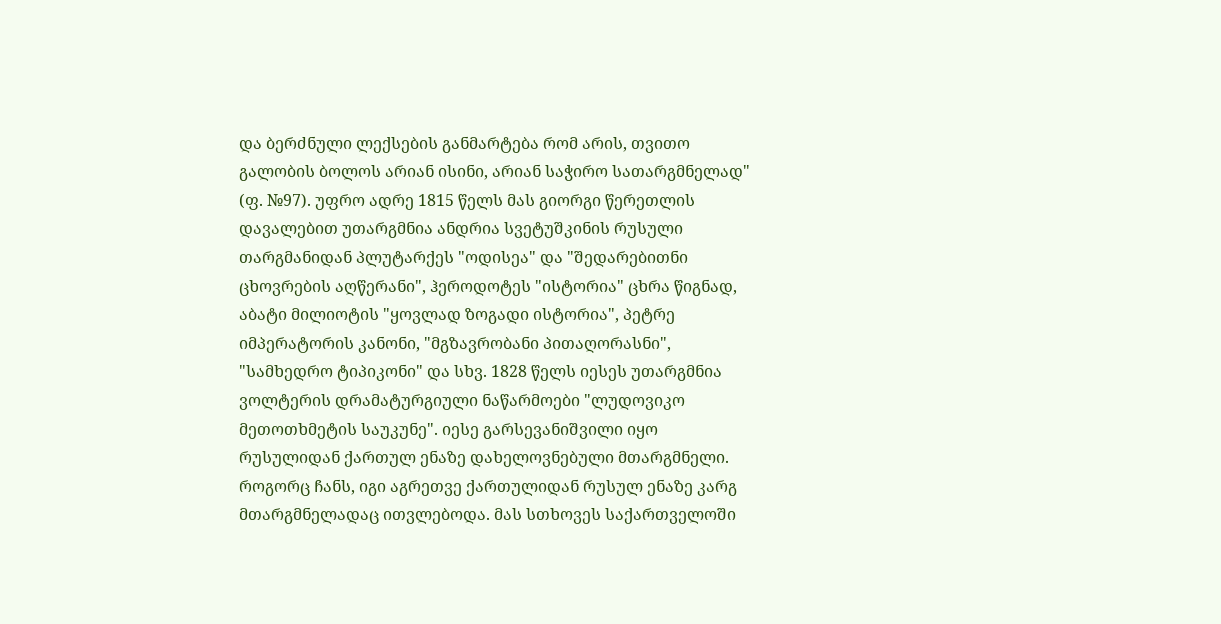და ბერძნული ლექსების განმარტება რომ არის, თვითო გალობის ბოლოს არიან ისინი, არიან საჭირო სათარგმნელად" (ფ. №97). უფრო ადრე 1815 წელს მას გიორგი წერეთლის დავალებით უთარგმნია ანდრია სვეტუშკინის რუსული თარგმანიდან პლუტარქეს "ოდისეა" და "შედარებითნი ცხოვრების აღწერანი", ჰეროდოტეს "ისტორია" ცხრა წიგნად, აბატი მილიოტის "ყოვლად ზოგადი ისტორია", პეტრე იმპერატორის კანონი, "მგზავრობანი პითაღორასნი", "სამხედრო ტიპიკონი" და სხვ. 1828 წელს იესეს უთარგმნია ვოლტერის დრამატურგიული ნაწარმოები "ლუდოვიკო მეთოთხმეტის საუკუნე". იესე გარსევანიშვილი იყო რუსულიდან ქართულ ენაზე დახელოვნებული მთარგმნელი. როგორც ჩანს, იგი აგრეთვე ქართულიდან რუსულ ენაზე კარგ მთარგმნელადაც ითვლებოდა. მას სთხოვეს საქართველოში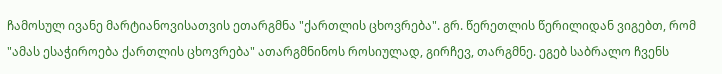ჩამოსულ ივანე მარტიანოვისათვის ეთარგმნა "ქართლის ცხოვრება". გრ. წერეთლის წერილიდან ვიგებთ, რომ "ამას ესაჭიროება ქართლის ცხოვრება" ათარგმნინოს როსიულად, გირჩევ, თარგმნე. ეგებ საბრალო ჩვენს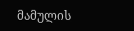მამულის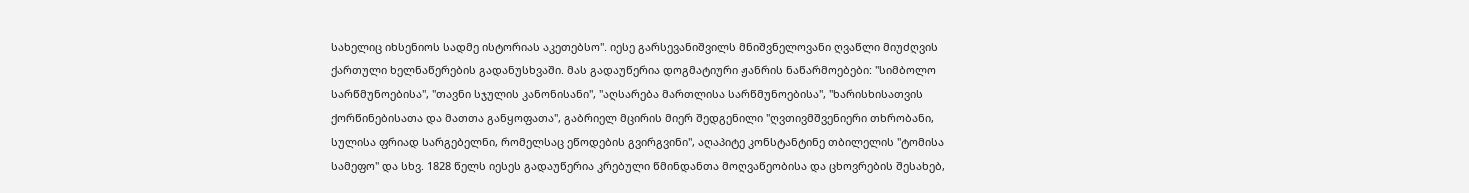სახელიც იხსენიოს სადმე ისტორიას აკეთებსო". იესე გარსევანიშვილს მნიშვნელოვანი ღვაწლი მიუძღვის ქართული ხელნაწერების გადანუსხვაში. მას გადაუწერია დოგმატიური ჟანრის ნაწარმოებები: "სიმბოლო სარწმუნოებისა", "თავნი სჯულის კანონისანი", "აღსარება მართლისა სარწმუნოებისა", "ხარისხისათვის ქორწინებისათა და მათთა განყოფათა", გაბრიელ მცირის მიერ შედგენილი "ღვთივმშვენიერი თხრობანი, სულისა ფრიად სარგებელნი, რომელსაც ეწოდების გვირგვინი", აღაპიტე კონსტანტინე თბილელის "ტომისა სამეფო" და სხვ. 1828 წელს იესეს გადაუწერია კრებული წმინდანთა მოღვაწეობისა და ცხოვრების შესახებ,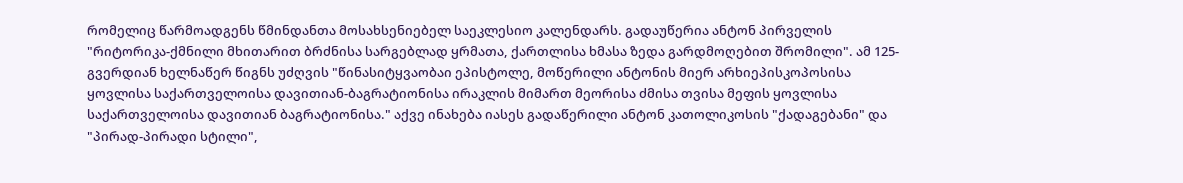რომელიც წარმოადგენს წმინდანთა მოსახსენიებელ საეკლესიო კალენდარს. გადაუწერია ანტონ პირველის "რიტორიკა-ქმნილი მხითარით ბრძნისა სარგებლად ყრმათა, ქართლისა ხმასა ზედა გარდმოღებით შრომილი". ამ 125-გვერდიან ხელნაწერ წიგნს უძღვის "წინასიტყვაობაი ეპისტოლე, მოწერილი ანტონის მიერ არხიეპისკოპოსისა ყოვლისა საქართველოისა დავითიან-ბაგრატიონისა ირაკლის მიმართ მეორისა ძმისა თვისა მეფის ყოვლისა საქართველოისა დავითიან ბაგრატიონისა." აქვე ინახება იასეს გადაწერილი ანტონ კათოლიკოსის "ქადაგებანი" და "პირად-პირადი სტილი",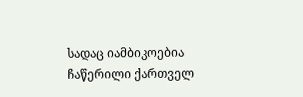სადაც იამბიკოებია ჩაწერილი ქართველ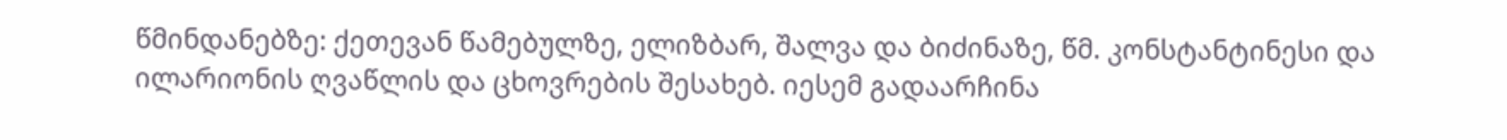წმინდანებზე: ქეთევან წამებულზე, ელიზბარ, შალვა და ბიძინაზე, წმ. კონსტანტინესი და ილარიონის ღვაწლის და ცხოვრების შესახებ. იესემ გადაარჩინა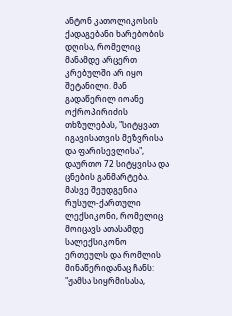ანტონ კათოლიკოსის ქადაგებანი ხარებობის დღისა, რომელიც მანამდე არცერთ კრებულში არ იყო შეტანილი. მან გადაწერილ იოანე ოქროპირიძის თხზულებას, "სიტყვათ იგავისათვის მეზვრისა და ფარისევლისა", დაურთო 72 სიტყვისა და ცნების განმარტება. მასვე შეუდგენია რუსულ-ქართული ლექსიკონი, რომელიც მოიცავს ათასამდე სალექსიკონო ერთეულს და რომლის მინაწერიდანაც ჩანს: "ჟამსა სიყრმისასა,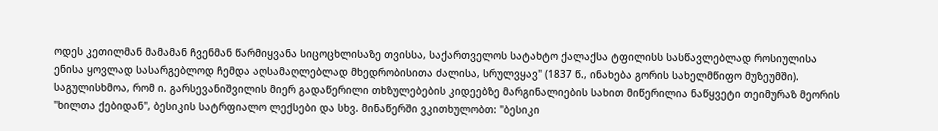ოდეს კეთილმან მამამან ჩვენმან წარმიყვანა სიცოცხლისაზე თვისსა, საქართველოს სატახტო ქალაქსა ტფილისს სასწავლებლად როსიულისა ენისა ყოვლად სასარგებლოდ ჩემდა აღსამაღლებლად მხედრობისითა ძალისა, სრულვყავ" (1837 წ., ინახება გორის სახელმწიფო მუზეუმში). საგულისხმოა, რომ ი. გარსევანიშვილის მიერ გადაწერილი თხზულებების კიდეებზე მარგინალიების სახით მიწერილია ნაწყვეტი თეიმურაზ მეორის "ხილთა ქებიდან", ბესიკის სატრფიალო ლექსები და სხვ. მინაწერში ვკითხულობთ: "ბესიკი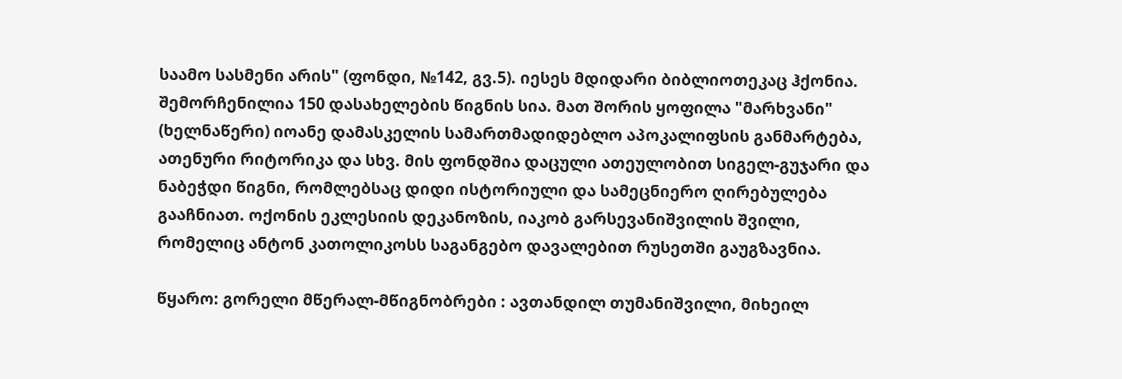საამო სასმენი არის" (ფონდი, №142, გვ.5). იესეს მდიდარი ბიბლიოთეკაც ჰქონია. შემორჩენილია 150 დასახელების წიგნის სია. მათ შორის ყოფილა "მარხვანი" (ხელნაწერი) იოანე დამასკელის სამართმადიდებლო აპოკალიფსის განმარტება, ათენური რიტორიკა და სხვ. მის ფონდშია დაცული ათეულობით სიგელ-გუჯარი და ნაბეჭდი წიგნი, რომლებსაც დიდი ისტორიული და სამეცნიერო ღირებულება გააჩნიათ. ოქონის ეკლესიის დეკანოზის, იაკობ გარსევანიშვილის შვილი, რომელიც ანტონ კათოლიკოსს საგანგებო დავალებით რუსეთში გაუგზავნია.

წყარო: გორელი მწერალ-მწიგნობრები : ავთანდილ თუმანიშვილი, მიხეილ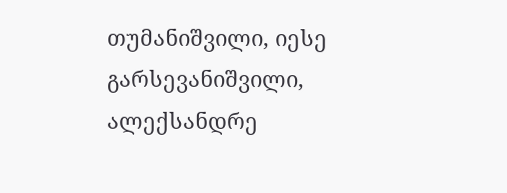თუმანიშვილი, იესე გარსევანიშვილი, ალექსანდრე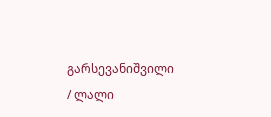გარსევანიშვილი / ლალი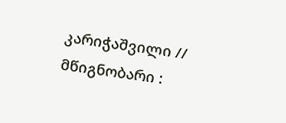კარიჭაშვილი // მწიგნობარი :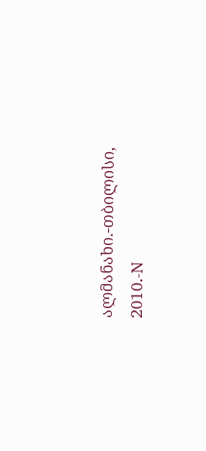ალმანახი.-თბილისი, 2010.-N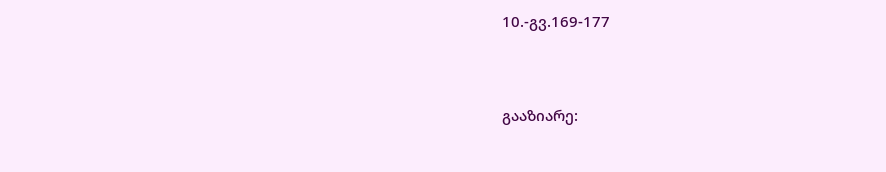10.-გვ.169-177


გააზიარე: